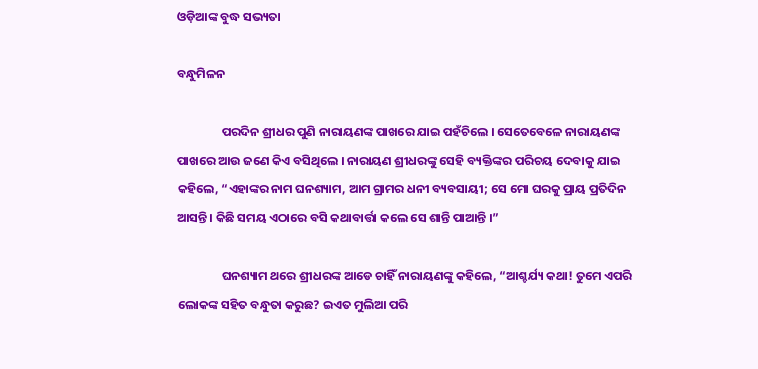ଓଡ଼ିଆଙ୍କ ବୁଦ୍ଧ ସଭ୍ୟତା

ବନ୍ଧୁମିଳନ

                ପରଦିନ ଶ୍ରୀଧର ପୁଣି ନାରାୟଣଙ୍କ ପାଖରେ ଯାଇ ପହଁଚିଲେ । ସେତେବେଳେ ନାରାୟଣଙ୍କ ପାଖରେ ଆଉ ଜଣେ କିଏ ବସିଥିଲେ । ନାରାୟଣ ଶ୍ରୀଧରଙ୍କୁ ସେହି ବ୍ୟକ୍ତିଙ୍କର ପରିଚୟ ଦେବାକୁ ଯାଇ କହିଲେ, “ଏହାଙ୍କର ନାମ ଘନଶ୍ୟାମ, ଆମ ଗ୍ରାମର ଧନୀ ବ୍ୟବସାୟୀ; ସେ ମୋ ଘରକୁ ପ୍ରାୟ ପ୍ରତିଦିନ ଆସନ୍ତି । କିଛି ସମୟ ଏଠାରେ ବସି କଥାବାର୍ତ୍ତା କଲେ ସେ ଶାନ୍ତି ପାଆନ୍ତି ।”

                ଘନଶ୍ୟାମ ଥରେ ଶ୍ରୀଧରଙ୍କ ଆଡେ ଚାହିଁ ନାରାୟଣଙ୍କୁ କହିଲେ, “ଆଶ୍ଚର୍ଯ୍ୟ କଥା! ତୁମେ ଏପରି ଲୋକଙ୍କ ସହିତ ବନ୍ଧୁତା କରୁଛ? ଇଏତ ମୁଲିଆ ପରି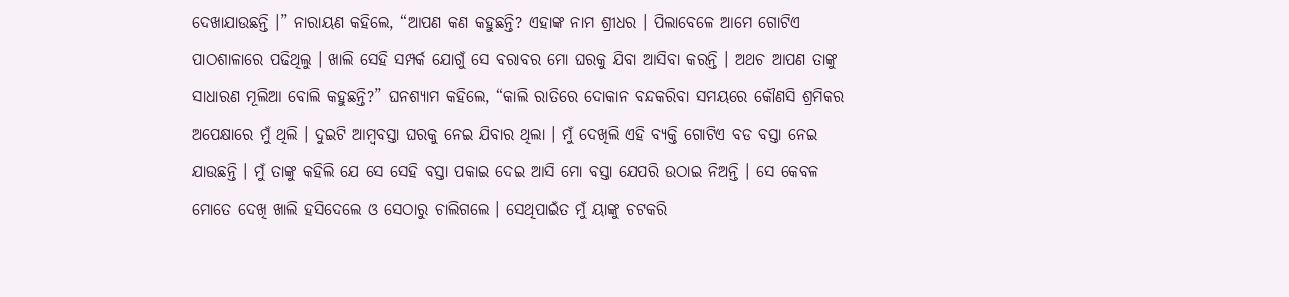ଦେଖାଯାଉଛନ୍ତି ।” ନାରାୟଣ କହିଲେ, “ଆପଣ କଣ କହୁଛନ୍ତି? ଏହାଙ୍କ ନାମ ଶ୍ରୀଧର । ପିଲାବେଳେ ଆମେ ଗୋଟିଏ ପାଠଶାଳାରେ ପଢିଥିଲୁ । ଖାଲି ସେହି ସମ୍ପର୍କ ଯୋଗୁଁ ସେ ବରାବର ମୋ ଘରକୁ ଯିବା ଆସିବା କରନ୍ତି । ଅଥଚ ଆପଣ ତାଙ୍କୁ ସାଧାରଣ ମୂଲିଆ ବୋଲି କହୁଛନ୍ତି?” ଘନଶ୍ୟାମ କହିଲେ, “କାଲି ରାତିରେ ଦୋକାନ ବନ୍ଦକରିବା ସମୟରେ କୌଣସି ଶ୍ରମିକର ଅପେକ୍ଷାରେ ମୁଁ ଥିଲି । ଦୁଇଟି ଆମ୍ବବସ୍ତା ଘରକୁ ନେଇ ଯିବାର ଥିଲା । ମୁଁ ଦେଖିଲି ଏହି ବ୍ୟକ୍ତି ଗୋଟିଏ ବଡ ବସ୍ତା ନେଇ ଯାଉଛନ୍ତି । ମୁଁ ତାଙ୍କୁ କହିଲି ଯେ ସେ ସେହି ବସ୍ତା ପକାଇ ଦେଇ ଆସି ମୋ ବସ୍ତା ଯେପରି ଉଠାଇ ନିଅନ୍ତି । ସେ କେବଳ ମୋତେ ଦେଖି ଖାଲି ହସିଦେଲେ ଓ ସେଠାରୁ ଚାଲିଗଲେ । ସେଥିପାଇଁତ ମୁଁ ୟାଙ୍କୁ ଚଟକରି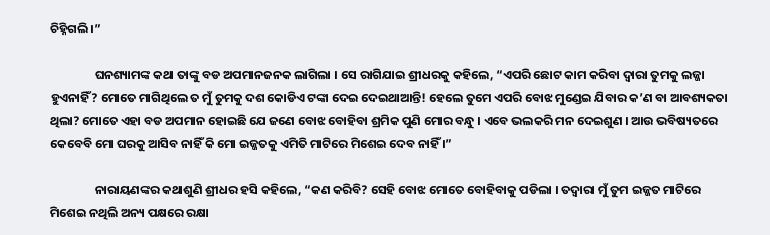ଚିହ୍ନିଗଲି ।”

                ଘନଶ୍ୟାମଙ୍କ କଥା ତାଙ୍କୁ ବଡ ଅପମାନଜନକ ଲାଗିଲା । ସେ ରାଗିଯାଇ ଶ୍ରୀଧରକୁ କହିଲେ, “ଏପରି ଛୋଟ କାମ କରିବା ଦ୍ୱାରା ତୁମକୁ ଲଜ୍ଜା ହୁଏନାହିଁ? ମୋତେ ମାଗିଥିଲେ ତ ମୁଁ ତୁମକୁ ଦଶ କୋଡିଏ ଟଙ୍କା ଦେଇ ଦେଇଥାଆନ୍ତି! ହେଲେ ତୁମେ ଏପରି ବୋଝ ମୁଣ୍ଡେଇ ଯିବାର କ’ଣ ବା ଆବଶ୍ୟକତା ଥିଲା? ମୋତେ ଏହା ବଡ ଅପମାନ ହୋଇଛି ଯେ ଜଣେ ବୋଝ ବୋହିବା ଶ୍ରମିକ ପୁଣି ମୋର ବନ୍ଧୁ । ଏବେ ଭଲକରି ମନ ଦେଇଶୁଣ । ଆଉ ଭବିଷ୍ୟତରେ କେବେବି ମୋ ଘରକୁ ଆସିବ ନାହିଁ କି ମୋ ଇଜ୍ଜତକୁ ଏମିତି ମାଟିରେ ମିଶେଇ ଦେବ ନାହିଁ ।”

                ନାରାୟଣଙ୍କର କଥାଶୁଣି ଶ୍ରୀଧର ହସି କହିଲେ, “କଣ କରିବି? ସେହି ବୋଝ ମୋତେ ବୋହିବାକୁ ପଡିଲା । ତଦ୍ୱାରା ମୁଁ ତୁମ ଇଜ୍ଜତ ମାଟିରେ ମିଶେଇ ନଥିଲି ଅନ୍ୟ ପକ୍ଷରେ ରକ୍ଷା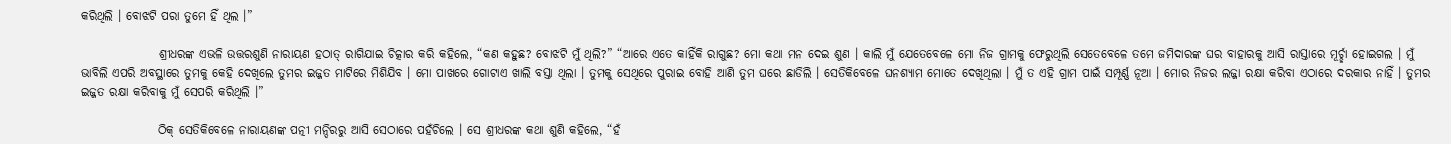କରିଥିଲି । ବୋଝଟି ପରା ତୁମେ ହିଁ ଥିଲ ।”

                ଶ୍ରୀଧରଙ୍କ ଏଭଳି ଉତ୍ତରଶୁଣି ନାରାୟଣ ହଠାତ୍ ରାଗିଯାଇ ଚିତ୍କାର କରି କହିଲେ, “କଣ କହୁଛ? ବୋଝଟି ମୁଁ ଥିଲି?” “ଆରେ ଏତେ କାହିଁକି ରାଗୁଛ? ମୋ କଥା ମନ ଦେଇ ଶୁଣ । କାଲି ମୁଁ ଯେତେବେଳେ ମୋ ନିଜ ଗ୍ରାମକୁ ଫେରୁଥିଲି ସେତେବେଳେ ତମେ ଜମିଦାରଙ୍କ ଘର ବାହାରକୁ ଆସି ରାସ୍ତାରେ ମୂର୍ଚ୍ଛା ହୋଇଗଲ । ମୁଁ ଭାବିଲି ଏପରି ଅବସ୍ଥାରେ ତୁମକୁ କେହି ଦେଖିଲେ ତୁମର ଇଜ୍ଜତ ମାଟିରେ ମିଶିଯିବ । ମୋ ପାଖରେ ଗୋଟାଏ ଖାଲି ବସ୍ତା ଥିଲା । ତୁମକୁ ସେଥିରେ ପୁରାଇ ବୋହି ଆଣି ତୁମ ଘରେ ଛାଡିଲି । ସେତିକିବେଳେ ଘନଶ୍ୟାମ ମୋତେ ଦେଖିଥିଲା । ମୁଁ ତ ଏହି ଗ୍ରାମ ପାଇଁ ସମ୍ପୂର୍ଣ୍ଣ ନୂଆ । ମୋର ନିଜର ଲଜ୍ଜା ରକ୍ଷା କରିବା ଏଠାରେ ଦରକାର ନାହିଁ । ତୁମର ଇଜ୍ଜତ ରକ୍ଷା କରିବାକୁ ମୁଁ ସେପରି କରିଥିଲି ।”

                ଠିକ୍ ସେତିକିବେଳେ ନାରାୟଣଙ୍କ ପତ୍ନୀ ମନ୍ଦିରରୁ ଆସି ସେଠାରେ ପହଁଚିଲେ । ସେ ଶ୍ରୀଧରଙ୍କ କଥା ଶୁଣି କହିଲେ, “ହଁ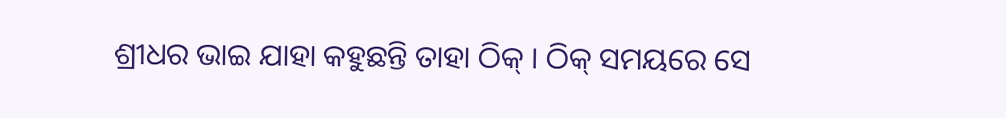ଶ୍ରୀଧର ଭାଇ ଯାହା କହୁଛନ୍ତି ତାହା ଠିକ୍ । ଠିକ୍ ସମୟରେ ସେ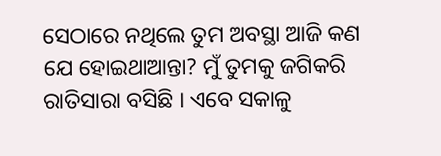ସେଠାରେ ନଥିଲେ ତୁମ ଅବସ୍ଥା ଆଜି କଣ ଯେ ହୋଇଥାଆନ୍ତା? ମୁଁ ତୁମକୁ ଜଗିକରି ରାତିସାରା ବସିଛି । ଏବେ ସକାଳୁ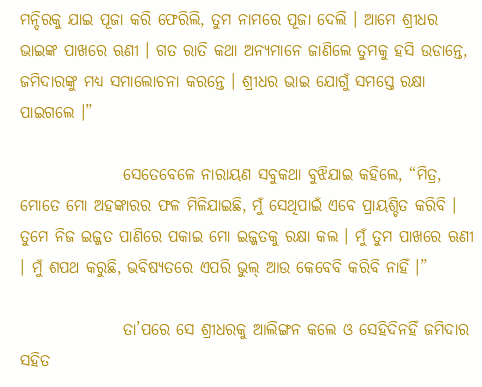ମନ୍ଦିରକୁ ଯାଇ ପୂଜା କରି ଫେରିଲି, ତୁମ ନାମରେ ପୂଜା ଦେଲି । ଆମେ ଶ୍ରୀଧର ଭାଇଙ୍କ ପାଖରେ ଋଣୀ । ଗତ ରାତି କଥା ଅନ୍ୟମାନେ ଜାଣିଲେ ତୁମକୁ ହସି ଉଡାନ୍ତେ, ଜମିଦାରଙ୍କୁ ମଧ୍ୟ ସମାଲୋଚନା କରନ୍ତେ । ଶ୍ରୀଧର ଭାଇ ଯୋଗୁଁ ସମସ୍ତେ ରକ୍ଷା ପାଇଗଲେ ।”

                ସେତେବେଳେ ନାରାୟଣ ସବୁକଥା ବୁଝିଯାଇ କହିଲେ, “ମିତ୍ର, ମୋତେ ମୋ ଅହଙ୍କାରର ଫଳ ମିଳିଯାଇଛି, ମୁଁ ସେଥିପାଇଁ ଏବେ ପ୍ରାୟଶ୍ଚିତ କରିବି । ତୁମେ ନିଜ ଇଜ୍ଜତ ପାଣିରେ ପକାଇ ମୋ ଇଜ୍ଜତକୁ ରକ୍ଷା କଲ । ମୁଁ ତୁମ ପାଖରେ ଋଣୀ । ମୁଁ ଶପଥ କରୁଛି, ଭବିଷ୍ୟତରେ ଏପରି ଭୁଲ୍ ଆଉ କେବେବି କରିବି ନାହିଁ ।”

                ତା’ପରେ ସେ ଶ୍ରୀଧରକୁ ଆଲିଙ୍ଗନ କଲେ ଓ ସେହିଦିନହିଁ ଜମିଦାର ସହିତ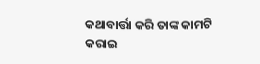କଥାବାର୍ତ୍ତା କରି ତାଙ୍କ କାମଟି କରାଇ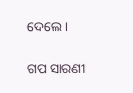ଦେଲେ ।


ଗପ ସାରଣୀ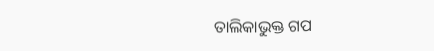ତାଲିକାଭୁକ୍ତ ଗପ